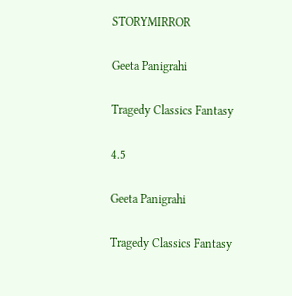STORYMIRROR

Geeta Panigrahi

Tragedy Classics Fantasy

4.5

Geeta Panigrahi

Tragedy Classics Fantasy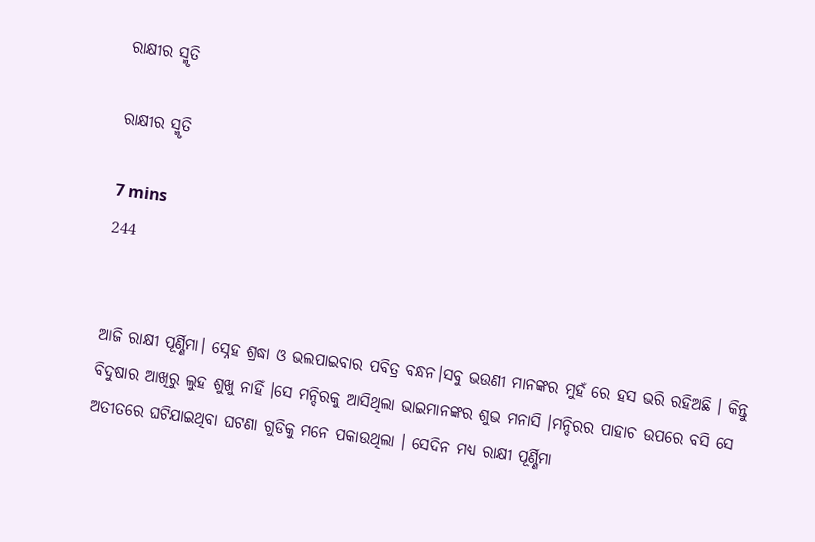ରାକ୍ଷୀର ସ୍ମୃତି

ରାକ୍ଷୀର ସ୍ମୃତି

7 mins
244


ଆଜି ରାକ୍ଷୀ ପୂର୍ଣ୍ଣିମା। ସ୍ନେହ ଶ୍ରଦ୍ଧା ଓ ଭଲପାଇବାର ପବିତ୍ର ବନ୍ଧନ।ସବୁ ଭଉଣୀ ମାନଙ୍କର ମୁହଁ ରେ ହସ ଭରି ରହିଅଛି । କିନ୍ତୁ ବିଦୁଷାର ଆଖିରୁ ଲୁହ ଶୁଖୁ ନାହିଁ ।ସେ ମନ୍ଦିରକୁ ଆସିଥିଲା ଭାଇମାନଙ୍କର ଶୁଭ ମନାସି ।ମନ୍ଦିରର ପାହାଚ ଉପରେ ବସି ସେ ଅତୀତରେ ଘଟିଯାଇଥିବା ଘଟଣା ଗୁଡିକୁ ମନେ ପକାଉଥିଲା । ସେଦିନ ମଧ୍ୟ ରାକ୍ଷୀ ପୂର୍ଣ୍ଣିମା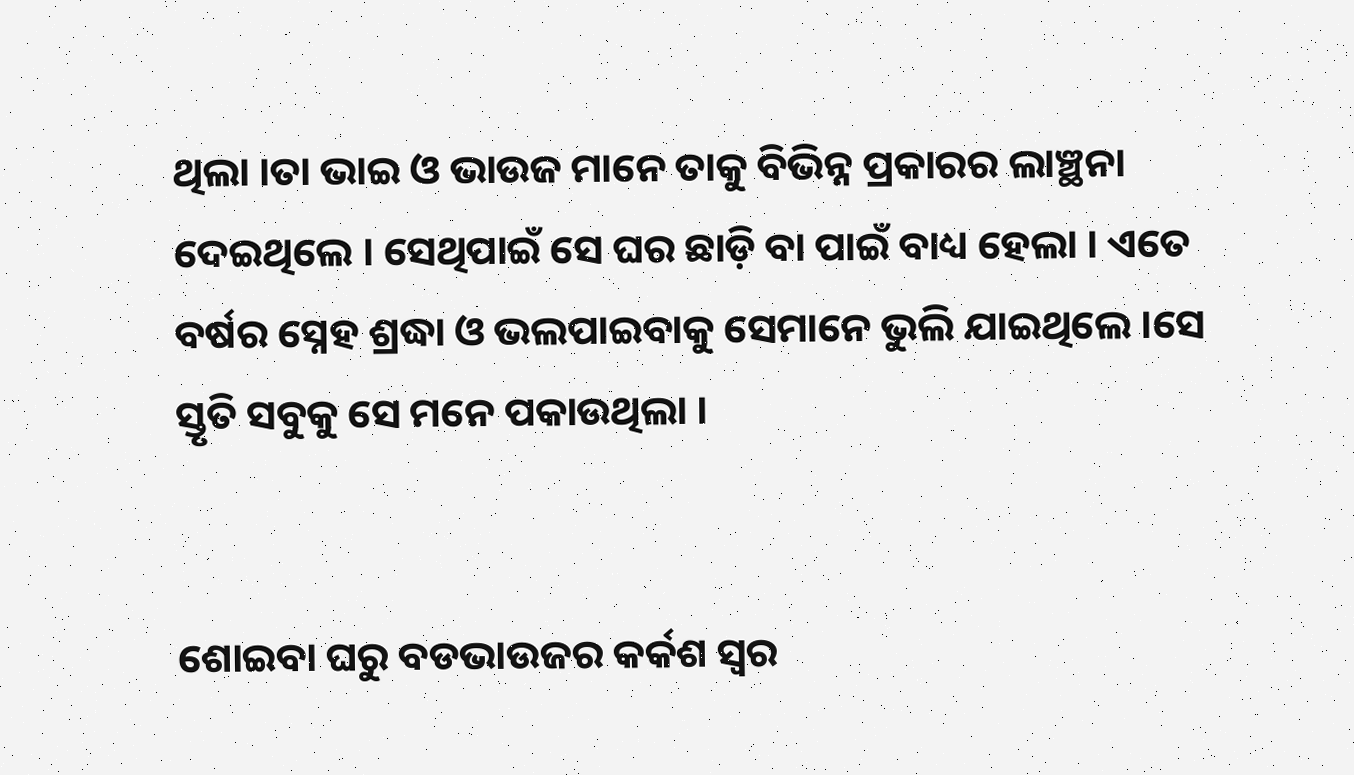ଥିଲା ।ତା ଭାଇ ଓ ଭାଉଜ ମାନେ ତାକୁ ବିଭିନ୍ନ ପ୍ରକାରର ଲାଞ୍ଛନା ଦେଇଥିଲେ । ସେଥିପାଇଁ ସେ ଘର ଛାଡ଼ି ବା ପାଇଁ ବାଧ୍ୟ ହେଲା । ଏତେ ବର୍ଷର ସ୍ନେହ ଶ୍ରଦ୍ଧା ଓ ଭଲପାଇବାକୁ ସେମାନେ ଭୁଲି ଯାଇଥିଲେ ।ସେ ସ୍ତୃତି ସବୁକୁ ସେ ମନେ ପକାଉଥିଲା ।


ଶୋଇବା ଘରୁ ବଡଭାଉଜର କର୍କଶ ସ୍ଵର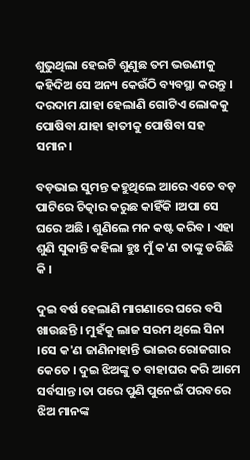ଶୁଭୁଥିଲା ହେଇଟି ଶୁଣୁଛ ତମ ଭଉଣୀକୁ କହିଦିଅ ସେ ଅନ୍ୟ କେଉଁଠି ବ୍ୟବସ୍ଥା କରନ୍ତୁ । ଦରଦାମ ଯାହା ହେଲାଣି ଗୋଟିଏ ଲୋକକୁ ପୋଷିବା ଯାହା ହାତୀକୁ ପୋଷିବା ସହ ସମାନ।

ବଡ଼ଭାଇ ସୁମନ୍ତ କହୁଥିଲେ ଆରେ ଏତେ ବଡ଼ ପାଟିରେ ଚିତ୍କାର କରୁଛ କାହିଁକି ।ଅପା ସେ ଘରେ ଅଛି । ଶୁଣିଲେ ମନ କଷ୍ଟ କରିବ । ଏହା ଶୁଣି ସୁକାନ୍ତି କହିଲା ହୁଃ ମୁଁ କ'ଣ ତାଙ୍କୁ ଡରିଛି କି ।

ଦୁଇ ବର୍ଷ ହେଲାଣି ମାଗଣାରେ ଘରେ ବସି ଖାଉଛନ୍ତି । ମୁହଁକୁ ଲାଜ ସରମ ଥିଲେ ସିନା ।ସେ କ'ଣ ଜାଣିନାହାନ୍ତି ଭାଇର ରୋଜଗାର କେତେ । ଦୁଇ ଝିଅଙ୍କୁ ତ ବାହାଘର କରି ଆମେ ସର୍ବସାନ୍ତ ।ତା ପରେ ପୁଣି ପୁନେଇଁ ପରବରେ ଝିଅ ମାନଙ୍କ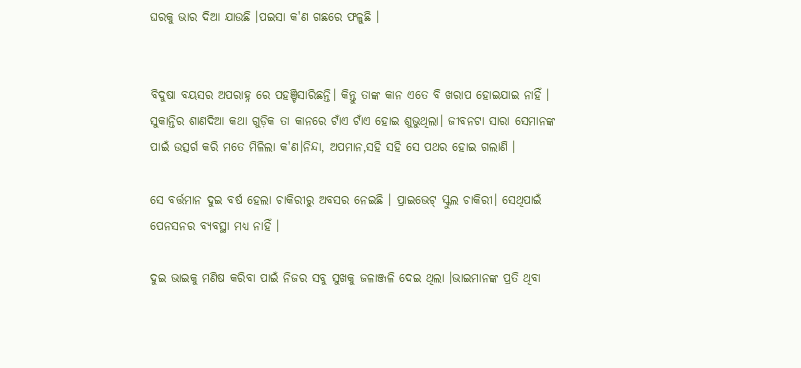ଘରକୁ ଭାର ଦିଆ ଯାଉଛି ।ପଇସା କ'ଣ ଗଛରେ ଫଳୁଛି ।


ବିଦୁଷା ବୟସର ଅପରାହ୍ନ ରେ ପହଞ୍ଚିସାରିଛନ୍ତି। କିନ୍ତୁ ତାଙ୍କ କାନ ଏତେ ବି ଖରାପ ହୋଇଯାଇ ନାହିଁ । ସୁକାନ୍ତିର ଶାଣଦିଆ କଥା ଗୁଡ଼ିକ ତା କାନରେ ଟାଁଏ ଟାଁଏ ହୋଇ ଶୁଭୁଥିଲା। ଜୀବନଟା ସାରା ସେମାନଙ୍କ ପାଇଁ ଉତ୍ସର୍ଗ କରି ମତେ ମିଳିଲା କ'ଣ।ନିନ୍ଦା, ଅପମାନ,ସହି ସହି ସେ ପଥର ହୋଇ ଗଲାଣି ।

ସେ ବର୍ତ୍ତମାନ ଦୁଇ ବର୍ଷ ହେଲା ଚାକିରୀରୁ ଅବସର ନେଇଛି । ପ୍ରାଇଭେଟ୍ ସ୍କୁଲ ଚାକିରୀ। ସେଥିପାଇଁ ପେନସନର ବ୍ୟବସ୍ଥା ମଧ୍ୟ ନାହିଁ ।

ଦୁଇ ଭାଇକୁ ମଣିଷ କରିବା ପାଇଁ ନିଜର ସବୁ ସୁଖକୁ ଜଳାଞ୍ଜଳି ଦେଇ ଥିଲା ।ଭାଇମାନଙ୍କ ପ୍ରତି ଥିବା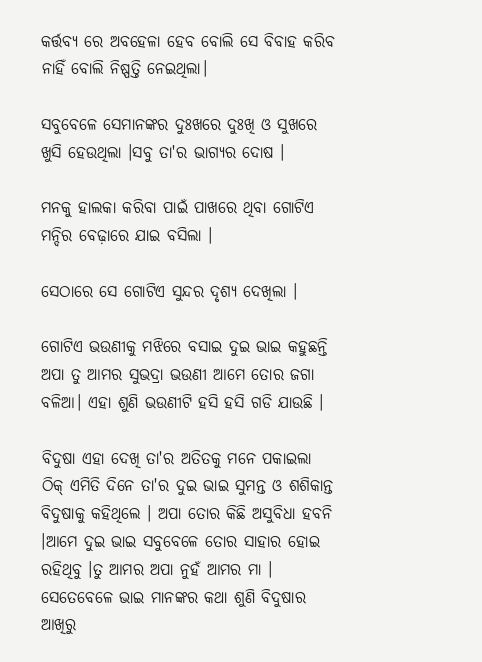କର୍ତ୍ତବ୍ୟ ରେ ଅବହେଳା ହେବ ବୋଲି ସେ ବିବାହ କରିବ ନାହିଁ ବୋଲି ନିଷ୍ପତ୍ତି ନେଇଥିଲା।

ସବୁବେଳେ ସେମାନଙ୍କର ଦୁଃଖରେ ଦୁଃଖି ଓ ସୁଖରେ ଖୁସି ହେଉଥିଲା ।ସବୁ ତା'ର ଭାଗ୍ୟର ଦୋଷ ।

ମନକୁ ହାଲକା କରିବା ପାଇଁ ପାଖରେ ଥିବା ଗୋଟିଏ ମନ୍ଦିର ବେଢ଼ାରେ ଯାଇ ବସିଲା ।

ସେଠାରେ ସେ ଗୋଟିଏ ସୁନ୍ଦର ଦୃଶ୍ୟ ଦେଖିଲା ।

ଗୋଟିଏ ଭଉଣୀକୁ ମଝିରେ ବସାଇ ଦୁଇ ଭାଇ କହୁଛନ୍ତି ଅପା ତୁ ଆମର ସୁଭଦ୍ରା ଭଉଣୀ ଆମେ ତୋର ଜଗା ବଳିଆ। ଏହା ଶୁଣି ଭଉଣୀଟି ହସି ହସି ଗଡି ଯାଉଛି ।

ବିଦୁଷା ଏହା ଦେଖି ତା'ର ଅତିତକୁ ମନେ ପକାଇଲା ଠିକ୍ ଏମିତି ଦିନେ ତା'ର ଦୁଇ ଭାଇ ସୁମନ୍ତ ଓ ଶଶିକାନ୍ତ ବିଦୁଷାକୁ କହିଥିଲେ । ଅପା ତୋର କିଛି ଅସୁବିଧା ହବନି ।ଆମେ ଦୁଇ ଭାଇ ସବୁବେଳେ ତୋର ସାହାର ହୋଇ ରହିଥିବୁ ।ତୁ ଆମର ଅପା ନୁହଁ ଆମର ମା । ସେତେବେଳେ ଭାଇ ମାନଙ୍କର କଥା ଶୁଣି ବିଦୁଷାର ଆଖିରୁ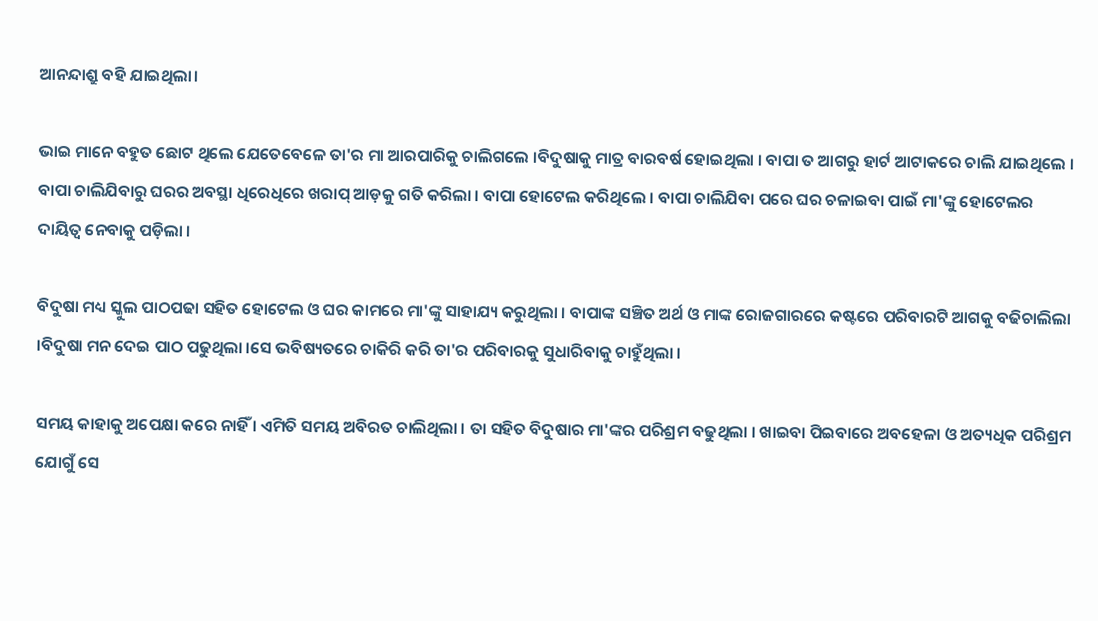ଆନନ୍ଦାଶ୍ରୁ ବହି ଯାଇଥିଲା।

ଭାଇ ମାନେ ବହୁତ ଛୋଟ ଥିଲେ ଯେତେବେଳେ ତା'ର ମା ଆରପାରିକୁ ଚାଲିଗଲେ ।ବିଦୁଷାକୁ ମାତ୍ର ବାରବର୍ଷ ହୋଇଥିଲା । ବାପା ତ ଆଗରୁ ହାର୍ଟ ଆଟାକରେ ଚାଲି ଯାଇଥିଲେ । ବାପା ଚାଲିଯିବାରୁ ଘରର ଅବସ୍ଥା ଧିରେଧିରେ ଖରାପ୍ ଆଡ଼କୁ ଗତି କରିଲା । ବାପା ହୋଟେଲ କରିଥିଲେ । ବାପା ଚାଲିଯିବା ପରେ ଘର ଚଳାଇବା ପାଇଁ ମା'ଙ୍କୁ ହୋଟେଲର ଦାୟିତ୍ଵ ନେବାକୁ ପଡ଼ିଲା ।

ବିଦୁଷା ମଧ୍ୟ ସ୍କୁଲ ପାଠପଢା ସହିତ ହୋଟେଲ ଓ ଘର କାମରେ ମା'ଙ୍କୁ ସାହାଯ୍ୟ କରୁଥିଲା । ବାପାଙ୍କ ସଞ୍ଚିତ ଅର୍ଥ ଓ ମାଙ୍କ ରୋଜଗାରରେ କଷ୍ଟରେ ପରିବାରଟି ଆଗକୁ ବଢିଚାଲିଲା ।ବିଦୁଷା ମନ ଦେଇ ପାଠ ପଢୁଥିଲା ।ସେ ଭବିଷ୍ୟତରେ ଚାକିରି କରି ତା'ର ପରିବାରକୁ ସୁଧାରିବାକୁ ଚାହୁଁଥିଲା ।

ସମୟ କାହାକୁ ଅପେକ୍ଷା କରେ ନାହିଁ । ଏମିତି ସମୟ ଅବିରତ ଚାଲିଥିଲା । ତା ସହିତ ବିଦୁଷାର ମା'ଙ୍କର ପରିଶ୍ରମ ବଢୁଥିଲା । ଖାଇବା ପିଇବାରେ ଅବହେଳା ଓ ଅତ୍ୟଧିକ ପରିଶ୍ରମ ଯୋଗୁଁ ସେ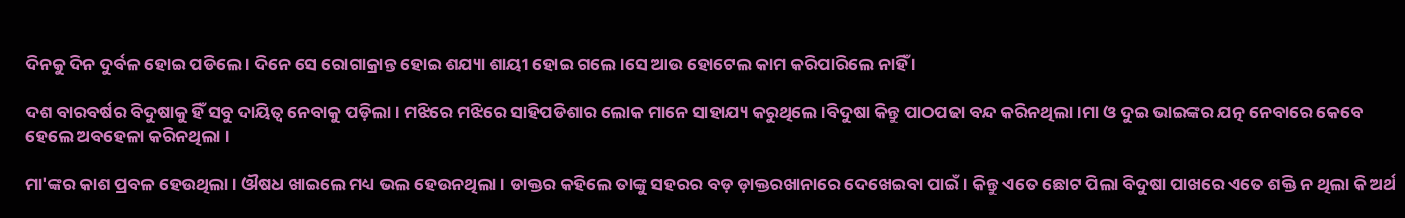ଦିନକୁ ଦିନ ଦୁର୍ବଳ ହୋଇ ପଡିଲେ । ଦିନେ ସେ ରୋଗାକ୍ରାନ୍ତ ହୋଇ ଶଯ୍ୟା ଶାୟୀ ହୋଇ ଗଲେ ।ସେ ଆଉ ହୋଟେଲ କାମ କରିପାରିଲେ ନାହିଁ ।

ଦଶ ବାରବର୍ଷର ବିଦୁଷାକୁ ହିଁ ସବୁ ଦାୟିତ୍ଵ ନେବାକୁ ପଡ଼ିଲା । ମଝିରେ ମଝିରେ ସାହିପଡିଶାର ଲୋକ ମାନେ ସାହାଯ୍ୟ କରୁଥିଲେ ।ବିଦୁଷା କିନ୍ତୁ ପାଠପଢା ବନ୍ଦ କରିନଥିଲା ।ମା ଓ ଦୁଇ ଭାଇଙ୍କର ଯତ୍ନ ନେବାରେ କେବେ ହେଲେ ଅବହେଳା କରିନଥିଲା ।

ମା'ଙ୍କର କାଶ ପ୍ରବଳ ହେଉଥିଲା । ଔଷଧ ଖାଇଲେ ମଧ୍ୟ ଭଲ ହେଉନଥିଲା । ଡାକ୍ତର କହିଲେ ତାଙ୍କୁ ସହରର ବଡ଼ ଡ଼ାକ୍ତରଖାନାରେ ଦେଖେଇବା ପାଇଁ। କିନ୍ତୁ ଏତେ ଛୋଟ ପିଲା ବିଦୁଷା ପାଖରେ ଏତେ ଶକ୍ତି ନ ଥିଲା କି ଅର୍ଥ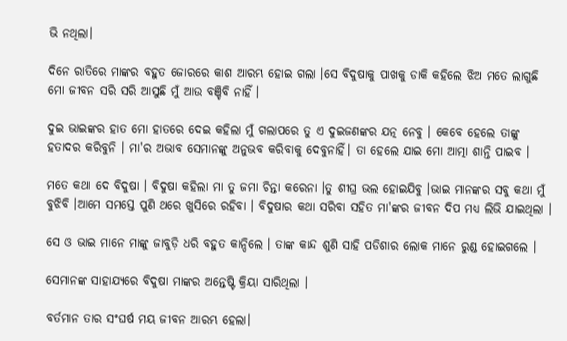ଭି ନଥିଲା।

ଦିନେ ରାତିରେ ମାଙ୍କର ବହୁତ ଜୋରରେ କାଶ ଆରମ୍ଭ ହୋଇ ଗଲା ।ସେ ବିଦୁଷାକୁ ପାଖକୁ ଡାକି କହିଲେ ଝିଅ ମତେ ଲାଗୁଛି ମୋ ଜୀବନ ସରି ସରି ଆସୁଛି ମୁଁ ଆଉ ବଞ୍ଚିବି ନାହିଁ ।

ଦୁଇ ଭାଇଙ୍କର ହାତ ମୋ ହାତରେ ଦେଇ କହିଲା ମୁଁ ଗଲାପରେ ତୁ ଏ ଦୁଇଜଣଙ୍କର ଯତ୍ନ ନେବୁ । କେବେ ହେଲେ ତାଙ୍କୁ ହତାଦର କରିବୁନି । ମା'ର ଅଭାବ ସେମାନଙ୍କୁ ଅନୁଭବ କରିବାକୁ ଦେବୁନାହିଁ। ତା ହେଲେ ଯାଇ ମୋ ଆତ୍ମା ଶାନ୍ତି ପାଇବ ।

ମତେ କଥା ଦେ ବିଦୁଷା ‌। ବିଦୁଷା କହିଲା ମା ତୁ ଜମା ଚିନ୍ତା କରେନା ।ତୁ ଶୀଘ୍ର ଭଲ ହୋଇଯିବୁ ।ଭାଇ ମାନଙ୍କର ସବୁ କଥା ମୁଁ ବୁଝିବି ।ଆମେ ସମସ୍ତେ ପୁଣି ଥରେ ଖୁସିରେ ରହିବା । ବିଦୁଷାର କଥା ସରିବା ସହିତ ମା'ଙ୍କର ଜୀବନ ଦିପ ମଧ୍ୟ ଲିଭି ଯାଇଥିଲା ।

ସେ ଓ ଭାଇ ମାନେ ମାଙ୍କୁ ଜାବୁଡ଼ି ଧରି ବହୁତ କାନ୍ଦିଲେ । ତାଙ୍କ କାନ୍ଦ ଶୁଣି ସାହି ପଡିଶାର ଲୋକ ମାନେ ରୁଣ୍ଡ ହୋଇଗଲେ ।

ସେମାନଙ୍କ ସାହାଯ୍ୟରେ ବିଦୁଷା ମାଙ୍କର ଅନ୍ତେଷ୍ଟି କ୍ରିୟା ସାରିଥିଲା ।

ବର୍ତମାନ ତାର ସଂଘର୍ଷ ମୟ ଜୀବନ ଆରମ୍ଭ ହେଲା।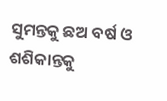ସୁମନ୍ତକୁ ଛଅ ବର୍ଷ ଓ ଶଶିକାନ୍ତକୁ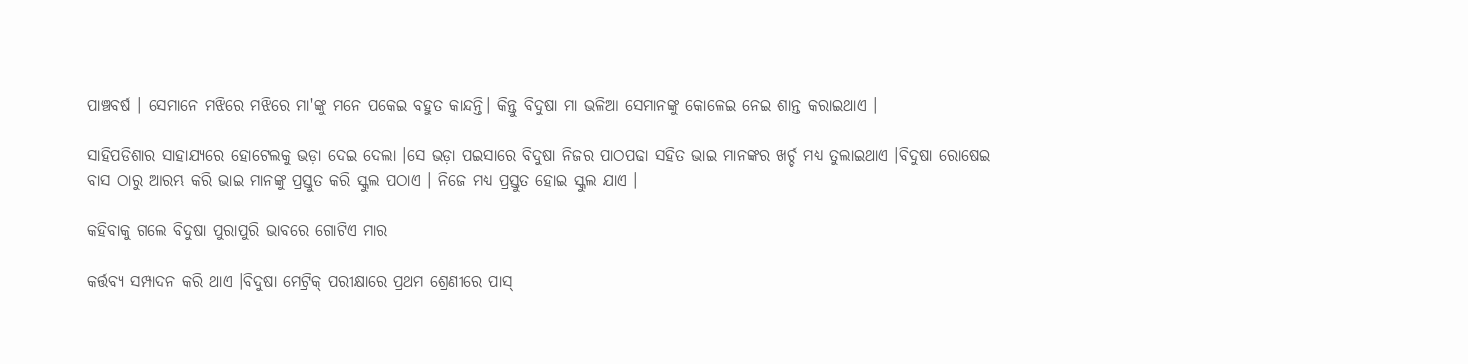ପାଞ୍ଚବର୍ଷ । ସେମାନେ ମଝିରେ ମଝିରେ ମା'ଙ୍କୁ ମନେ ପକେଇ ବହୁତ କାନ୍ଦନ୍ତି। କିନ୍ତୁ ବିଦୁଷା ମା ଭଳିଆ ସେମାନଙ୍କୁ କୋଳେଇ ନେଇ ଶାନ୍ତ କରାଇଥାଏ ।

ସାହିପଡିଶାର ସାହାଯ୍ୟରେ ହୋଟେଲକୁ ଭଡ଼ା ଦେଇ ଦେଲା ।ସେ ଭଡ଼ା ପଇସାରେ ବିଦୁଷା ନିଜର ପାଠପଢା ସହିତ ଭାଇ ମାନଙ୍କର ଖର୍ଚ୍ଚ ମଧ୍ୟ ତୁଲାଇଥାଏ ।ବିଦୁଷା ରୋଷେଇ ବାସ ଠାରୁ ଆରମ୍ଭ କରି ଭାଇ ମାନଙ୍କୁ ପ୍ରସ୍ତୁତ କରି ସ୍କୁଲ ପଠାଏ । ନିଜେ ମଧ୍ୟ ପ୍ରସ୍ତୁତ ହୋଇ ସ୍କୁଲ ଯାଏ ।

କହିବାକୁ ଗଲେ ବିଦୁଷା ପୁରାପୁରି ଭାବରେ ଗୋଟିଏ ମାର

କର୍ତ୍ତବ୍ୟ ସମ୍ପାଦନ କରି ଥାଏ ।ବିଦୁଷା ମେଟ୍ରିକ୍ ପରୀକ୍ଷାରେ ପ୍ରଥମ ଶ୍ରେଣୀରେ ପାସ୍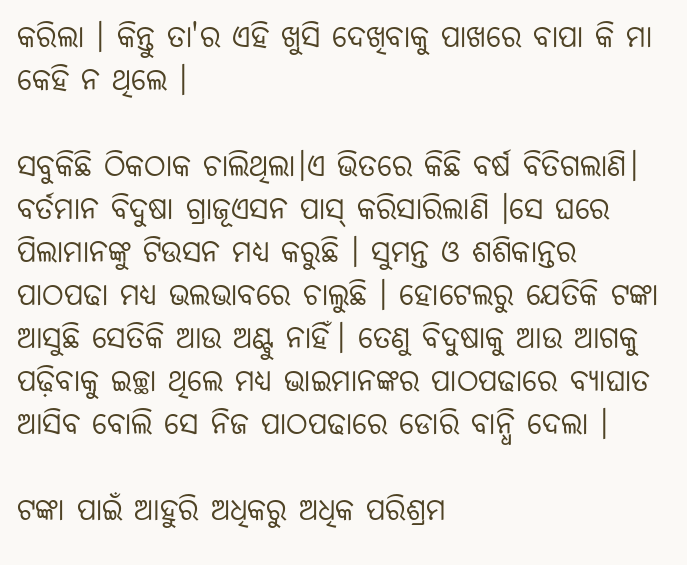କରିଲା । କିନ୍ତୁ ତା'ର ଏହି ଖୁସି ଦେଖିବାକୁ ପାଖରେ ବାପା କି ମା କେହି ନ ଥିଲେ ।

ସବୁକିଛି ଠିକଠାକ ଚାଲିଥିଲା।ଏ ଭିତରେ କିଛି ବର୍ଷ ବିତିଗଲାଣି। ବର୍ତମାନ ବିଦୁଷା ଗ୍ରାଜୂଏସନ ପାସ୍ କରିସାରିଲାଣି ।ସେ ଘରେ ପିଲାମାନଙ୍କୁ ଟିଉସନ ମଧ୍ୟ କରୁଛି । ସୁମନ୍ତ ଓ ଶଶିକାନ୍ତର ପାଠପଢା ମଧ୍ୟ ଭଲଭାବରେ ଚାଲୁଛି । ହୋଟେଲରୁ ଯେତିକି ଟଙ୍କା ଆସୁଛି ସେତିକି ଆଉ ଅଣ୍ଟୁ ନାହିଁ। ତେଣୁ ବିଦୁଷାକୁ ଆଉ ଆଗକୁ ପଢ଼ିବାକୁ ଇଚ୍ଛା ଥିଲେ ମଧ୍ୟ ଭାଇମାନଙ୍କର ପାଠପଢାରେ ବ୍ୟାଘାତ ଆସିବ ବୋଲି ସେ ନିଜ ପାଠପଢାରେ ଡୋରି ବାନ୍ଧି ଦେଲା ।

ଟଙ୍କା ପାଇଁ ଆହୁରି ଅଧିକରୁ ଅଧିକ ପରିଶ୍ରମ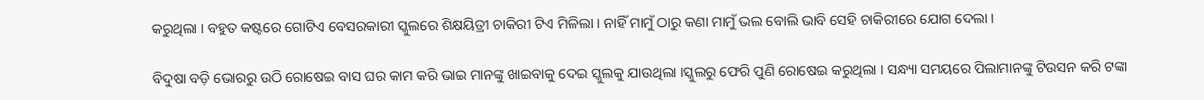କରୁଥିଲା । ବହୁତ କଷ୍ଟରେ ଗୋଟିଏ ବେସରକାରୀ ସ୍କୁଲରେ ଶିକ୍ଷୟିତ୍ରୀ ଚାକିରୀ ଟିଏ ମିଳିଲା । ନାହିଁ ମାମୁଁ ଠାରୁ କଣା ମାମୁଁ ଭଲ ବୋଲି ଭାବି ସେହି ଚାକିରୀରେ ଯୋଗ ଦେଲା ।

ବିଦୁଷା ବଡ଼ି ଭୋରରୁ ଉଠି ରୋଷେଇ ବାସ ଘର କାମ କରି ଭାଇ ମାନଙ୍କୁ ଖାଇବାକୁ ଦେଇ ସ୍କୁଲକୁ ଯାଉଥିଲା ।ସ୍କୁଲରୁ ଫେରି ପୁଣି ରୋଷେଇ କରୁଥିଲା । ସନ୍ଧ୍ୟା ସମୟରେ ପିଲାମାନଙ୍କୁ ଟିଉସନ କରି ଟଙ୍କା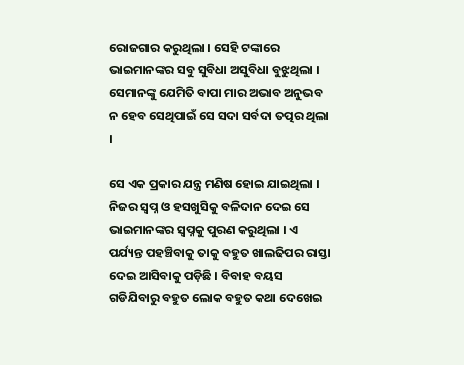ରୋଜଗାର କରୁଥିଲା । ସେହି ଟଙ୍କାରେ ଭାଇମାନଙ୍କର ସବୁ ସୁବିଧା ଅସୁବିଧା ବୁଝୁଥିଲା । ସେମାନଙ୍କୁ ଯେମିତି ବାପା ମାର ଅଭାବ ଅନୁଭବ ନ ହେବ ସେଥିପାଇଁ ସେ ସଦା ସର୍ବଦା ତତ୍ପର ଥିଲା ।

ସେ ଏକ ପ୍ରକାର ଯନ୍ତ୍ର ମଣିଷ ହୋଇ ଯାଇଥିଲା । ନିଜର ସ୍ଵପ୍ନ ଓ ହସଖୁସିକୁ ବଳିଦାନ ଦେଇ ସେ ଭାଇମାନଙ୍କର ସ୍ବପ୍ନକୁ ପୁରଣ କରୁଥିଲା । ଏ ପର୍ଯ୍ୟନ୍ତ ପହଞ୍ଚିବାକୁ ତାକୁ ବହୁତ ଖାଲଢିପର ରାସ୍ତା ଦେଇ ଆସିବାକୁ ପଡ଼ିଛି । ବିବାହ ବୟସ ଗଡିଯିବାରୁ ବହୁତ ଲୋକ ବହୁତ କଥା ଦେଖେଇ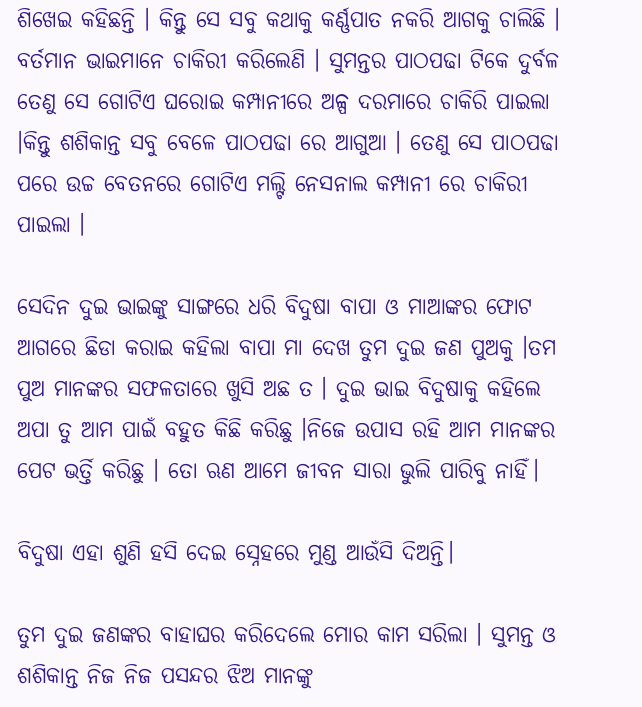ଶିଖେଇ କହିଛନ୍ତି । କିନ୍ତୁ ସେ ସବୁ କଥାକୁ କର୍ଣ୍ଣପାତ ନକରି ଆଗକୁ ଚାଲିଛି । ବର୍ତମାନ ଭାଇମାନେ ଚାକିରୀ କରିଲେଣି । ସୁମନ୍ତର ପାଠପଢା ଟିକେ ଦୁର୍ବଳ ତେଣୁ ସେ ଗୋଟିଏ ଘରୋଇ କମ୍ପାନୀରେ ଅଳ୍ପ ଦରମାରେ ଚାକିରି ପାଇଲା ।କିନ୍ତୁ ଶଶିକାନ୍ତ ସବୁ ବେଳେ ପାଠପଢା ରେ ଆଗୁଆ । ତେଣୁ ସେ ପାଠପଢା ପରେ ଉଚ୍ଚ ବେତନରେ ଗୋଟିଏ ମଲ୍ଟି ନେସନାଲ କମ୍ପାନୀ ରେ ଚାକିରୀ ପାଇଲା ।

ସେଦିନ ଦୁଇ ଭାଇଙ୍କୁ ସାଙ୍ଗରେ ଧରି ବିଦୁଷା ବାପା ଓ ମାଆଙ୍କର ଫୋଟ ଆଗରେ ଛିଡା କରାଇ କହିଲା ବାପା ମା ଦେଖ ତୁମ ଦୁଇ ଜଣ ପୁଅକୁ ।ତମ ପୁଅ ମାନଙ୍କର ସଫଳତାରେ ଖୁସି ଅଛ ତ । ଦୁଇ ଭାଇ ବିଦୁଷାକୁ କହିଲେ ଅପା ତୁ ଆମ ପାଇଁ ବହୁତ କିଛି କରିଛୁ ।ନିଜେ ଉପାସ ରହି ଆମ ମାନଙ୍କର ପେଟ ଭର୍ତ୍ତି କରିଛୁ । ତୋ ଋଣ ଆମେ ଜୀବନ ସାରା ଭୁଲି ପାରିବୁ ନାହିଁ।

ବିଦୁଷା ଏହା ଶୁଣି ହସି ଦେଇ ସ୍ନେହରେ ମୁଣ୍ଡ ଆଉଁସି ଦିଅନ୍ତି।

ତୁମ ଦୁଇ ଜଣଙ୍କର ବାହାଘର କରିଦେଲେ ମୋର କାମ ସରିଲା । ସୁମନ୍ତ ଓ ଶଶିକାନ୍ତ ନିଜ ନିଜ ପସନ୍ଦର ଝିଅ ମାନଙ୍କୁ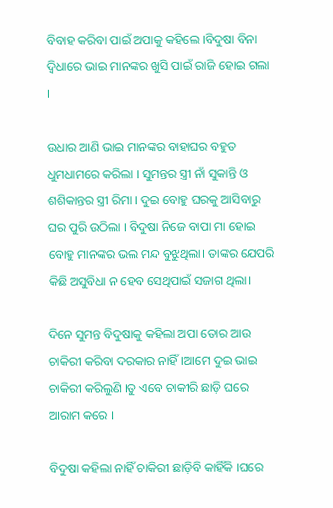ବିବାହ କରିବା ପାଇଁ ଅପାକୁ କହିଲେ ।ବିଦୁଷା ବିନା ଦ୍ବିଧାରେ ଭାଇ ମାନଙ୍କର ଖୁସି ପାଇଁ ରାଜି ହୋଇ ଗଲା ।

ଉଧାର ଆଣି ଭାଇ ମାନଙ୍କର ବାହାଘର ବହୁତ ଧୁମଧାମରେ କରିଲା । ସୁମନ୍ତର ସ୍ତ୍ରୀ ନାଁ ସୁକାନ୍ତି ଓ ଶଶିକାନ୍ତର ସ୍ତ୍ରୀ ରିମା । ଦୁଇ ବୋହୁ ଘରକୁ ଆସିବାରୁ ଘର ପୁରି ଉଠିଲା । ବିଦୁଷା ନିଜେ ବାପା ମା ହୋଇ ବୋହୁ ମାନଙ୍କର ଭଲ ମନ୍ଦ ବୁଝୁଥିଲା। ତାଙ୍କର ଯେପରି କିଛି ଅସୁବିଧା ନ ହେବ ସେଥିପାଇଁ ସଜାଗ ଥିଲା।

ଦିନେ ସୁମନ୍ତ ବିଦୁଷାକୁ କହିଲା ଅପା ତୋର ଆଉ ଚାକିରୀ କରିବା ଦରକାର ନାହିଁ।ଆମେ ଦୁଇ ଭାଇ ଚାକିରୀ କରିଲୁଣି ।ତୁ ଏବେ ଚାକୀରି ଛାଡ଼ି ଘରେ ଆରାମ କରେ ।

ବିଦୁଷା କହିଲା ନାହିଁ ଚାକିରୀ ଛାଡ଼ିବି କାହିଁକି ।ଘରେ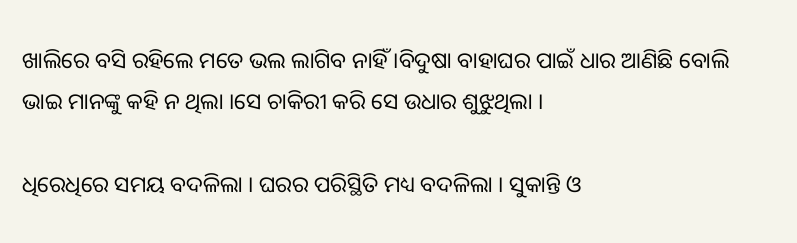ଖାଲିରେ ବସି ରହିଲେ ମତେ ଭଲ ଲାଗିବ ନାହିଁ ।ବିଦୁଷା ବାହାଘର ପାଇଁ ଧାର ଆଣିଛି ବୋଲି ଭାଇ ମାନଙ୍କୁ କହି ନ ଥିଲା ।ସେ ଚାକିରୀ କରି ସେ ଉଧାର ଶୁଝୁଥିଲା ।

ଧିରେଧିରେ ସମୟ ବଦଳିଲା । ଘରର ପରିସ୍ଥିତି ମଧ୍ୟ ବଦଳିଲା । ସୁକାନ୍ତି ଓ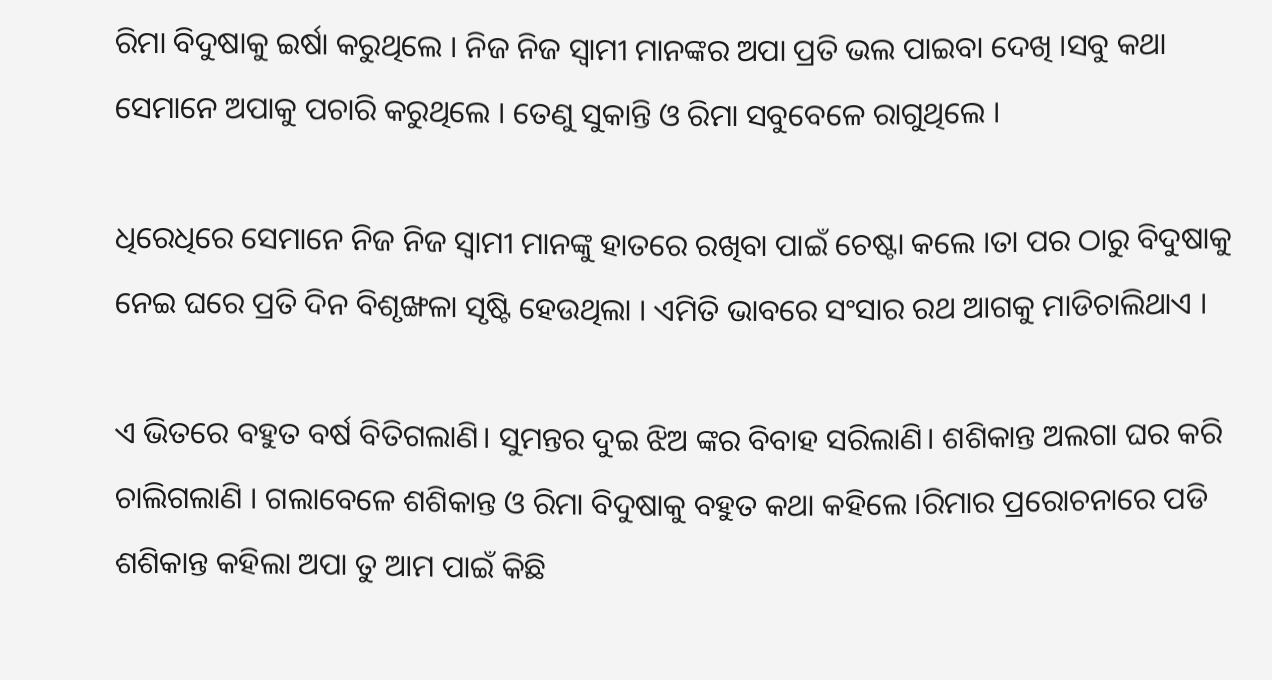ରିମା ବିଦୁଷାକୁ ଇର୍ଷା କରୁଥିଲେ । ନିଜ ନିଜ ସ୍ଵାମୀ ମାନଙ୍କର ଅପା ପ୍ରତି ଭଲ ପାଇବା ଦେଖି ।ସବୁ କଥା ସେମାନେ ଅପାକୁ ପଚାରି କରୁଥିଲେ । ତେଣୁ ସୁକାନ୍ତି ଓ ରିମା ସବୁବେଳେ ରାଗୁଥିଲେ ।

ଧିରେଧିରେ ସେମାନେ ନିଜ ନିଜ ସ୍ଵାମୀ ମାନଙ୍କୁ ହାତରେ ରଖିବା ପାଇଁ ଚେଷ୍ଟା କଲେ ।ତା ପର ଠାରୁ ବିଦୁଷାକୁ ନେଇ ଘରେ ପ୍ରତି ଦିନ ବିଶୃଙ୍ଖଳା ସୃଷ୍ଟି ହେଉଥିଲା । ଏମିତି ଭାବରେ ସଂସାର ରଥ ଆଗକୁ ମାଡିଚାଲିଥାଏ ।

ଏ ଭିତରେ ବହୁତ ବର୍ଷ ବିତିଗଲାଣି। ସୁମନ୍ତର ଦୁଇ ଝିଅ ଙ୍କର ବିବାହ ସରିଲାଣି। ଶଶିକାନ୍ତ ଅଲଗା ଘର କରି ଚାଲିଗଲାଣି । ଗଲାବେଳେ ଶଶିକାନ୍ତ ଓ ରିମା ବିଦୁଷାକୁ ବହୁତ କଥା କହିଲେ ।ରିମାର ପ୍ରରୋଚନାରେ ପଡି ଶଶିକାନ୍ତ କହିଲା ଅପା ତୁ ଆମ ପାଇଁ କିଛି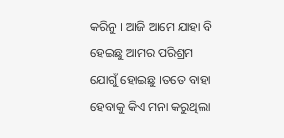କରିନୁ । ଆଜି ଆମେ ଯାହା ବି ହେଇଛୁ ଆମର ପରିଶ୍ରମ ଯୋଗୁଁ ହୋଇଛୁ ।ତତେ ବାହା ହେବାକୁ କିଏ ମନା କରୁଥିଲା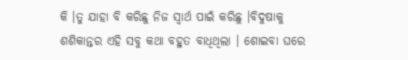କି ।ତୁ ଯାହା ବି କରିଛୁ ନିଜ ସ୍ଵାର୍ଥ ପାଇଁ କରିଛୁ ।ବିଦୁଷାକୁ ଶଶିକାନ୍ତର ଏହି ସବୁ କଥା ବହୁତ ବାଧିଥିଲା । ଶୋଇବା ଘରେ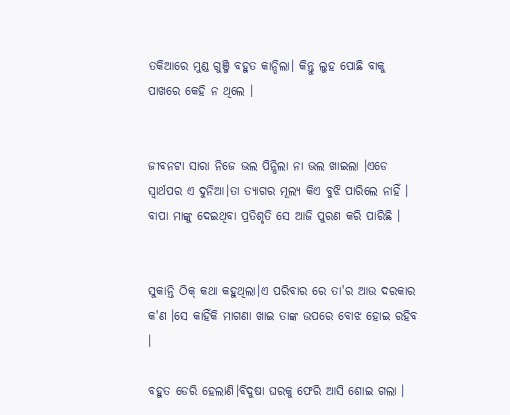ତକିଆରେ ମୁଣ୍ଡ ଗୁଞ୍ଜି ବହୁତ କାନ୍ଦିଲା। କିନ୍ତୁ ଲୁହ ପୋଛି ବାକୁ ପାଖରେ କେହି ନ ଥିଲେ ।


ଜୀବନଟା ସାରା ନିଜେ ଭଲ ପିନ୍ଧିଲା ନା ଭଲ ଖାଇଲା ।ଏଡେ ସ୍ଵାର୍ଥପର ଏ ଦୁନିଆ।ତା ତ୍ୟାଗର ମୂଲ୍ୟ କିଏ ବୁଝି ପାରିଲେ ନାହିଁ । ବାପା ମାଙ୍କୁ ଦେଇଥିବା ପ୍ରତିଶୃତି ସେ ଆଜି ପୁରଣ କରି ପାରିଛି ।


ସୁକାନ୍ତି ଠିକ୍ କଥା କହୁଥିଲା।ଏ ପରିବାର ରେ ତା'ର ଆଉ ଦରକାର କ'ଣ ।ସେ କାହିଁକି ମାଗଣା ଖାଇ ତାଙ୍କ ଉପରେ ବୋଝ ହୋଇ ରହିବ ।

ବହୁତ ଡେରି ହେଲାଣି।ବିଦୁଷା ଘରକୁ ଫେରି ଆସି ଶୋଇ ଗଲା ।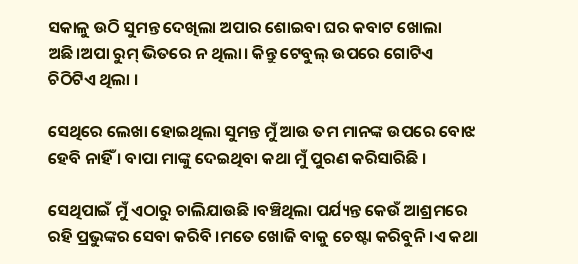ସକାଳୁ ଉଠି ସୁମନ୍ତ ଦେଖିଲା ଅପାର ଶୋଇବା ଘର କବାଟ ଖୋଲା ଅଛି।ଅପା ରୁମ୍ ଭିତରେ ନ ଥିଲା। କିନ୍ତୁ ଟେବୁଲ୍ ଉପରେ ଗୋଟିଏ ଚିଠିଟିଏ ଥିଲା ।

ସେଥିରେ ଲେଖା ହୋଇଥିଲା ସୁମନ୍ତ ମୁଁ ଆଉ ତମ ମାନଙ୍କ ଉପରେ ବୋଝ ହେବି ନାହିଁ । ବାପା ମାଙ୍କୁ ଦେଇଥିବା କଥା ମୁଁ ପୁରଣ କରିସାରିଛି ।

ସେଥିପାଇଁ ମୁଁ ଏଠାରୁ ଚାଲିଯାଉଛି ।ବଞ୍ଚିଥିଲା ପର୍ଯ୍ୟନ୍ତ କେଉଁ ଆଶ୍ରମରେ ରହି ପ୍ରଭୁଙ୍କର ସେବା କରିବି ।ମତେ ଖୋଜି ବାକୁ ଚେଷ୍ଟା କରିବୁନି ।ଏ କଥା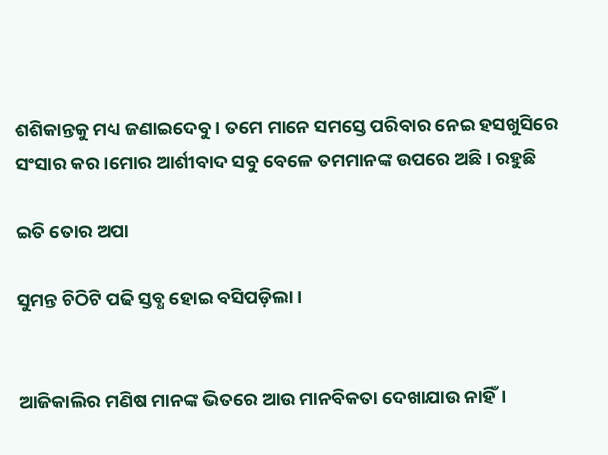ଶଶିକାନ୍ତକୁ ମଧ୍ୟ ଜଣାଇଦେବୁ । ତମେ ମାନେ ସମସ୍ତେ ପରିବାର ନେଇ ହସଖୁସିରେ ସଂସାର କର ।ମୋର ଆର୍ଶୀବାଦ ସବୁ ବେଳେ ତମମାନଙ୍କ ଉପରେ ଅଛି । ରହୁଛି

ଇତି ତୋର ଅପା

ସୁମନ୍ତ ଚିଠିଟି ପଢି ସ୍ତବ୍ଧ ହୋଇ ବସିପଡ଼ିଲା ।


ଆଜିକାଲିର ମଣିଷ ମାନଙ୍କ ଭିତରେ ଆଉ ମାନବିକତା ଦେଖାଯାଉ ନାହିଁ।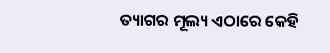ତ୍ୟାଗର ମୂଲ୍ୟ ଏଠାରେ କେହି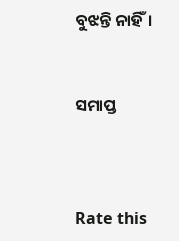ବୁଝନ୍ତି ନାହିଁ।


ସମାପ୍ତ



Rate this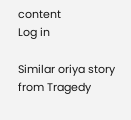content
Log in

Similar oriya story from Tragedy